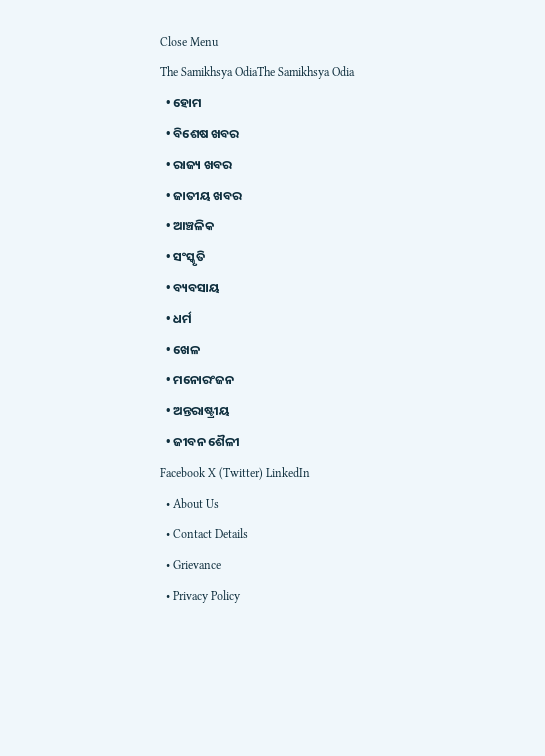Close Menu
The Samikhsya OdiaThe Samikhsya Odia
  • ହୋମ
  • ବିଶେଷ ଖବର
  • ରାଜ୍ୟ ଖବର
  • ଜାତୀୟ ଖବର
  • ଆଞ୍ଚଳିକ
  • ସଂସ୍କୃତି
  • ବ୍ୟବସାୟ
  • ଧର୍ମ
  • ଖେଳ
  • ମନୋରଂଜନ
  • ଅନ୍ତରାଷ୍ଟ୍ରୀୟ
  • ଜୀବନ ଶୈଳୀ
Facebook X (Twitter) LinkedIn
  • About Us
  • Contact Details
  • Grievance
  • Privacy Policy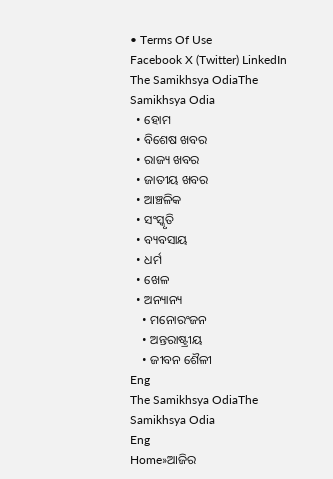• Terms Of Use
Facebook X (Twitter) LinkedIn
The Samikhsya OdiaThe Samikhsya Odia
  • ହୋମ
  • ବିଶେଷ ଖବର
  • ରାଜ୍ୟ ଖବର
  • ଜାତୀୟ ଖବର
  • ଆଞ୍ଚଳିକ
  • ସଂସ୍କୃତି
  • ବ୍ୟବସାୟ
  • ଧର୍ମ
  • ଖେଳ
  • ଅନ୍ୟାନ୍ୟ
    • ମନୋରଂଜନ
    • ଅନ୍ତରାଷ୍ଟ୍ରୀୟ
    • ଜୀବନ ଶୈଳୀ
Eng
The Samikhsya OdiaThe Samikhsya Odia
Eng
Home»ଆଜିର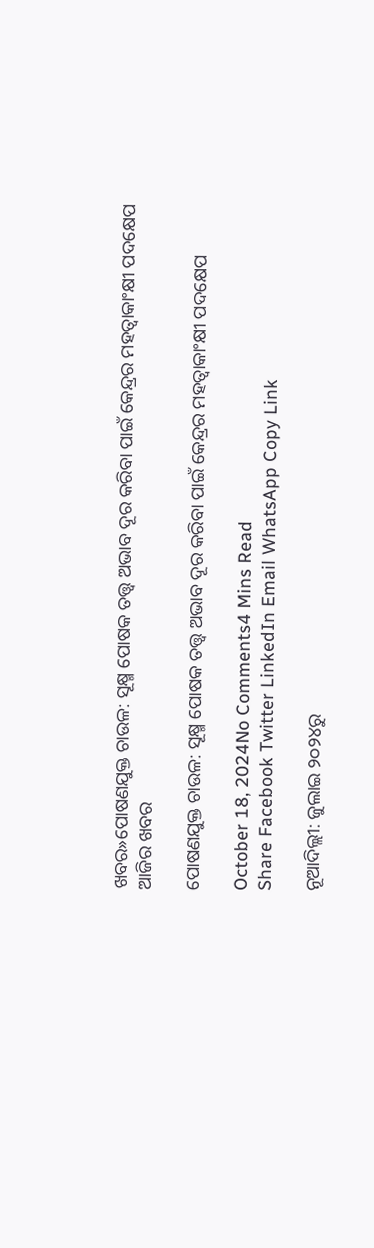ଖବର»ପୋଷଣଯୁକ୍ତ ଚାଉଳ: ସୂକ୍ଷ୍ମ ପୋଷକ ତତ୍ତ୍ୱ ଅଭାବ ଦୂର କରିବା ପାଇଁ କେନ୍ଦ୍ରର ମହତ୍ୱାକାଂକ୍ଷୀ ପଦକ୍ଷେପ
ଆଜିର ଖବର

ପୋଷଣଯୁକ୍ତ ଚାଉଳ: ସୂକ୍ଷ୍ମ ପୋଷକ ତତ୍ତ୍ୱ ଅଭାବ ଦୂର କରିବା ପାଇଁ କେନ୍ଦ୍ରର ମହତ୍ୱାକାଂକ୍ଷୀ ପଦକ୍ଷେପ

October 18, 2024No Comments4 Mins Read
Share Facebook Twitter LinkedIn Email WhatsApp Copy Link

ନୂଆଦିଲ୍ଲୀ: ଜୁଲାଇ ୨୦୨୪ରୁ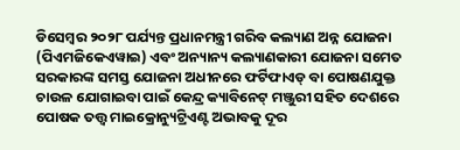ଡିସେମ୍ବର ୨୦୨୮ ପର୍ଯ୍ୟନ୍ତ ପ୍ରଧାନମନ୍ତ୍ରୀ ଗରିବ କଲ୍ୟାଣ ଅନ୍ନ ଯୋଜନା (ପିଏମଜିକେଏୱାଇ) ଏବଂ ଅନ୍ୟାନ୍ୟ କଲ୍ୟାଣକାରୀ ଯୋଜନା ସମେତ ସରକାରଙ୍କ ସମସ୍ତ ଯୋଜନା ଅଧୀନରେ ଫର୍ଟିଫାଏଡ୍ ବା ପୋଷଣଯୁକ୍ତ ଚାଉଳ ଯୋଗାଇବା ପାଇଁ କେନ୍ଦ୍ର କ୍ୟାବିନେଟ୍ ମଞ୍ଜୁରୀ ସହିତ ଦେଶରେ ପୋଷକ ତତ୍ତ୍ୱ ମାଇକ୍ରୋନ୍ୟୁଟ୍ରିଏଣ୍ଟ ଅଭାବକୁ ଦୂର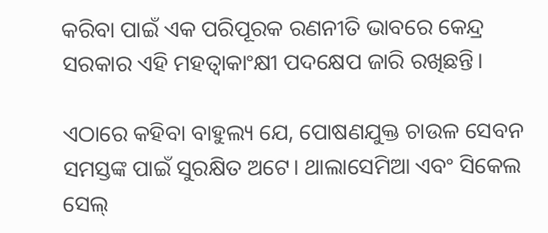କରିବା ପାଇଁ ଏକ ପରିପୂରକ ରଣନୀତି ଭାବରେ କେନ୍ଦ୍ର ସରକାର ଏହି ମହତ୍ୱାକାଂକ୍ଷୀ ପଦକ୍ଷେପ ଜାରି ରଖିଛନ୍ତି।

ଏଠାରେ କହିବା ବାହୁଲ୍ୟ ଯେ, ପୋଷଣଯୁକ୍ତ ଚାଉଳ ସେବନ ସମସ୍ତଙ୍କ ପାଇଁ ସୁରକ୍ଷିତ ଅଟେ। ଥାଲାସେମିଆ ଏବଂ ସିକେଲ ସେଲ୍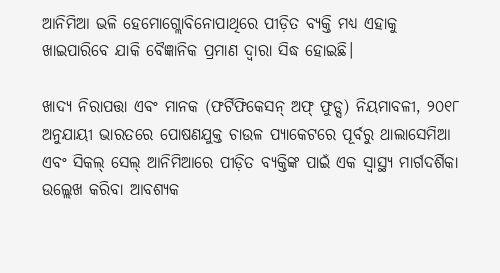ଆନିମିଆ ଭଳି ହେମୋଗ୍ଲୋବିନୋପାଥିରେ ପୀଡ଼ିତ ବ୍ୟକ୍ତି ମଧ୍ୟ ଏହାକୁ ଖାଇପାରିବେ ଯାକି ବୈଜ୍ଞାନିକ ପ୍ରମାଣ ଦ୍ୱାରା ସିଦ୍ଧ ହୋଇଛି।

ଖାଦ୍ୟ ନିରାପତ୍ତା ଏବଂ ମାନକ (ଫର୍ଟିଫିକେସନ୍ ଅଫ୍ ଫୁଡ୍ସ) ନିୟମାବଳୀ, ୨୦୧୮ ଅନୁଯାୟୀ ଭାରତରେ ପୋଷଣଯୁକ୍ତ ଚାଉଳ ପ୍ୟାକେଟରେ ପୂର୍ବରୁ ଥାଲାସେମିଆ ଏବଂ ସିକଲ୍ ସେଲ୍ ଆନିମିଆରେ ପୀଡ଼ିତ ବ୍ୟକ୍ତିଙ୍କ ପାଇଁ ଏକ ସ୍ୱାସ୍ଥ୍ୟ ମାର୍ଗଦର୍ଶିକା ଉଲ୍ଲେଖ କରିବା ଆବଶ୍ୟକ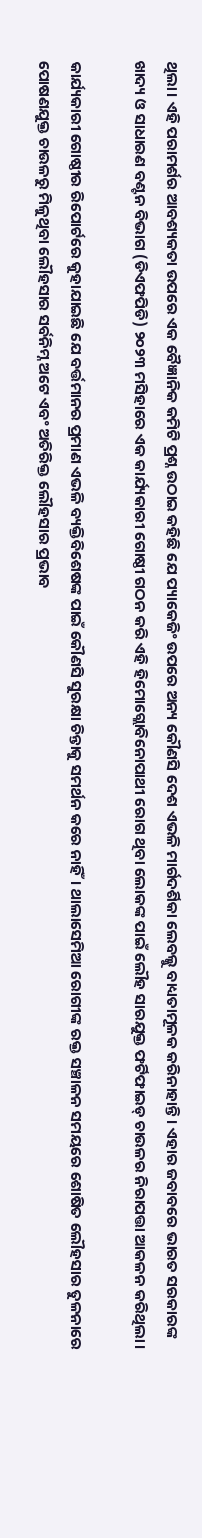ଥିଲା। ଏହି ପରାମର୍ଶର ଆବଶ୍ୟକତା ଉପରେ ଏକ ବୈଜ୍ଞାନିକ କମିଟି ପ୍ରଶ୍ନ ଉଠାଇ କହିଛି ଯେ ପ୍ୟାକେଜିଂ ଉପରେ ଅନ୍ୟ କୌଣସି ଦେଶ ଏଭଳି ମାର୍ଗଦର୍ଶିକା ଲେବଲ୍କୁ ବାଧ୍ୟତାମୂଳକ କରିନାହାନ୍ତି। ଏହାର ଜବାବରେ ଭାରତ ସରକାରଙ୍କ ଖାଦ୍ୟ ଓ ସାଧାରଣ ବଣ୍ଟନ ବିଭାଗ (ଡିଏଫପିଡି) ୨୦୨୩ ମସିହାରେ ଏକ କାର୍ଯ୍ୟକାରୀ ଗୋଷ୍ଠୀ ଗଠନ କରି ଏହି ହିମୋଗ୍ଲୋବିନୋପାଥୀ ରୋଗ ଥିବା ଲୋକଙ୍କ ପାଇଁ ଲୌହ ସାରଯୁକ୍ତ ଫର୍ଟିଫାଇଡ୍ ଚାଉଳର ନିରାପତ୍ତା ଆକଳନ କରିଥିଲା।

କାର୍ଯ୍ୟକାରୀ ଗୋଷ୍ଠୀର ରିପୋର୍ଟରେ କୁହାଯାଇଛି ଯେ ବର୍ତ୍ତମାନର ପ୍ରମାଣ ଏଭଳି ବ୍ୟକ୍ତିବିଶେଷଙ୍କ ପାଇଁ କୌଣସି ସୁରକ୍ଷା ଚିନ୍ତାକୁ ସମର୍ଥନ କରେ ନାହିଁ। ଥାଲାସେମିଆ ରୋଗୀଙ୍କ ରକ୍ତ ସଞ୍ଚାଳନ ସମୟରେ ଶୋଷିତ ଲୌହସାର ତୁଳନାରେ ପୋଷଣଯୁକ୍ତ ଚାଉଳରୁ ମିଳୁଥିବା ଲୌହସାର ସର୍ବନିମ୍ନ ଅଟେ ଏବଂ ଅତିରିକ୍ତ ଲୌହସାର ପ୍ରଭାବ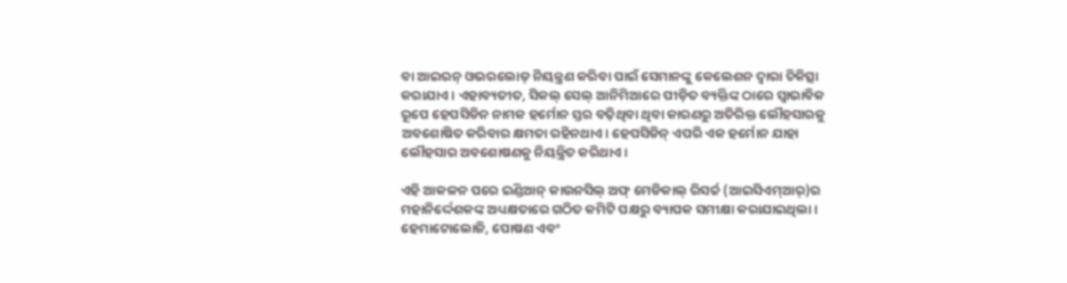ବା ଆଇରନ୍‌ ଓଭରଲୋଡ୍‌ ନିୟନ୍ତ୍ରଣ କରିବା ପାଇଁ ସେମାନଙ୍କୁ କେଲେଶନ ଦ୍ୱାରା ଚିକିତ୍ସା କରାଯାଏ। ଏହାବ୍ୟତୀତ, ସିକଲ୍ ସେଲ୍ ଆନିମିଆରେ ପୀଡ଼ିତ ବ୍ୟକ୍ତିଙ୍କ ଠାରେ ସ୍ୱାଭାବିକ ରୂପେ ହେପସିଡିନ ନାମକ ହର୍ମୋନ ସ୍ତର ବଢ଼ିଥିବା ଥିବା କାରଣରୁ ଅତିରିକ୍ତ ଲୌହସାରକୁ ଅବଶୋଷିତ କରିବାର କ୍ଷମତା ରହିନଥାଏ। ହେପସିଡିନ୍‌ ଏପରି ଏକ ହର୍ମୋନ ଯାହା ଲୌହସାର ଅବଶୋଷଣକୁ ନିୟନ୍ତ୍ରିତ କରିଥାଏ।

ଏହି ଆକଳନ ପରେ ଇଣ୍ଡିଆନ୍ କାଉନସିଲ୍ ଅଫ୍ ମେଡିକାଲ୍ ରିସର୍ଚ୍ଚ (ଆଇସିଏମ୍ଆର୍)ର ମହାନିର୍ଦ୍ଦେଶକଙ୍କ ଅଧ୍ୟକ୍ଷତାରେ ଗଠିତ କମିଟି ପକ୍ଷରୁ ବ୍ୟାପକ ସମୀକ୍ଷା କରାଯାଇଥିଲା। ହେମାଟୋଲୋଜି, ପୋଷଣ ଏବଂ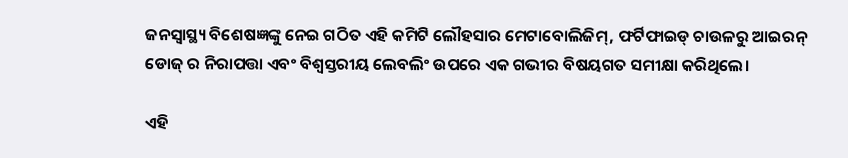ଜନସ୍ୱାସ୍ଥ୍ୟ ବିଶେଷଜ୍ଞଙ୍କୁ ନେଇ ଗଠିତ ଏହି କମିଟି ଲୌହସାର ମେଟାବୋଲିଜିମ୍, ଫର୍ଟିଫାଇଡ୍ ଚାଉଳରୁ ଆଇରନ୍ ଡୋଜ୍ ର ନିରାପତ୍ତା ଏବଂ ବିଶ୍ୱସ୍ତରୀୟ ଲେବଲିଂ ଉପରେ ଏକ ଗଭୀର ବିଷୟଗତ ସମୀକ୍ଷା କରିଥିଲେ।

ଏହି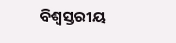ବିଶ୍ୱସ୍ତରୀୟ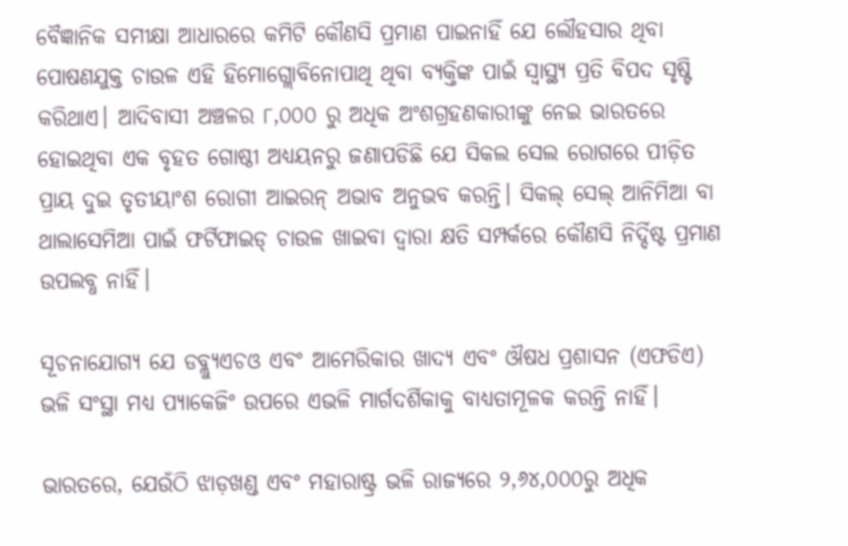ବୈଜ୍ଞାନିକ ସମୀକ୍ଷା ଆଧାରରେ କମିଟି କୌଣସି ପ୍ରମାଣ ପାଇନାହିଁ ଯେ ଲୌହସାର ଥିବା ପୋଷଣଯୁକ୍ତ ଚାଉଳ ଏହି ହିମୋଗ୍ଲୋବିନୋପାଥି ଥିବା ବ୍ୟକ୍ତିଙ୍କ ପାଇଁ ସ୍ୱାସ୍ଥ୍ୟ ପ୍ରତି ବିପଦ ସୃଷ୍ଟି କରିଥାଏ। ଆଦିବାସୀ ଅଞ୍ଚଳର ୮,୦୦୦ ରୁ ଅଧିକ ଅଂଶଗ୍ରହଣକାରୀଙ୍କୁ ନେଇ ଭାରତରେ ହୋଇଥିବା ଏକ ବୃହତ ଗୋଷ୍ଠୀ ଅଧ୍ୟୟନରୁ ଜଣାପଡିଛି ଯେ ସିକଲ ସେଲ ରୋଗରେ ପୀଡ଼ିତ ପ୍ରାୟ ଦୁଇ ତୃତୀୟାଂଶ ରୋଗୀ ଆଇରନ୍ ଅଭାବ ଅନୁଭବ କରନ୍ତି। ସିକଲ୍ ସେଲ୍ ଆନିମିଆ ବା ଥାଲାସେମିଆ ପାଇଁ ଫର୍ଟିଫାଇଡ୍ ଚାଉଳ ଖାଇବା ଦ୍ୱାରା କ୍ଷତି ସମ୍ପର୍କରେ କୌଣସି ନିର୍ଦ୍ଦିଷ୍ଟ ପ୍ରମାଣ ଉପଲବ୍ଧ ନାହିଁ।

ସୂଚନାଯୋଗ୍ୟ ଯେ ଡବ୍ଲ୍ୟୁଏଚଓ ଏବଂ ଆମେରିକାର ଖାଦ୍ୟ ଏବଂ ଔଷଧ ପ୍ରଶାସନ (ଏଫଡିଏ) ଭଳି ସଂସ୍ଥା ମଧ୍ୟ ପ୍ୟାକେଜିଂ ଉପରେ ଏଭଳି ମାର୍ଗଦର୍ଶିକାକୁ ବାଧ୍ୟତାମୂଳକ କରନ୍ତି ନାହିଁ।

ଭାରତରେ, ଯେଉଁଠି ଝାଡ଼ଖଣ୍ଡ ଏବଂ ମହାରାଷ୍ଟ୍ର ଭଳି ରାଜ୍ୟରେ ୨,୬୪,୦୦୦ରୁ ଅଧିକ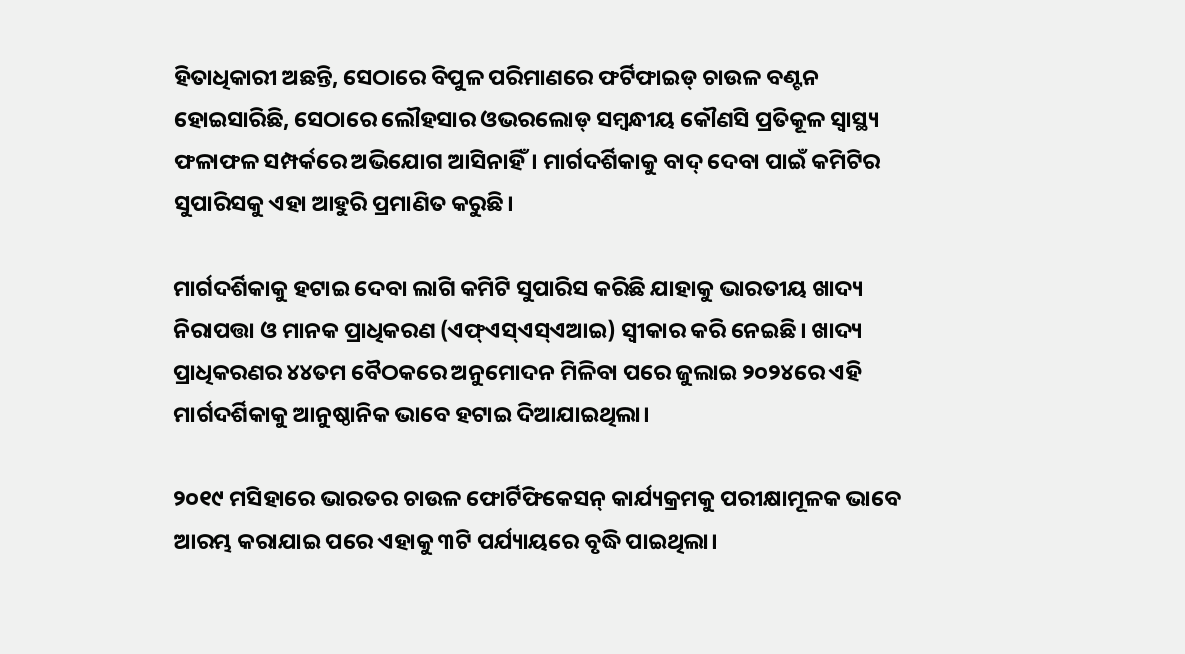ହିତାଧିକାରୀ ଅଛନ୍ତି, ସେଠାରେ ବିପୁଳ ପରିମାଣରେ ଫର୍ଟିଫାଇଡ୍ ଚାଉଳ ବଣ୍ଟନ ହୋଇସାରିଛି, ସେଠାରେ ଲୌହସାର ଓଭରଲୋଡ୍ ସମ୍ବନ୍ଧୀୟ କୌଣସି ପ୍ରତିକୂଳ ସ୍ୱାସ୍ଥ୍ୟ ଫଳାଫଳ ସମ୍ପର୍କରେ ଅଭିଯୋଗ ଆସିନାହିଁ। ମାର୍ଗଦର୍ଶିକାକୁ ବାଦ୍ ଦେବା ପାଇଁ କମିଟିର ସୁପାରିସକୁ ଏହା ଆହୁରି ପ୍ରମାଣିତ କରୁଛି।

ମାର୍ଗଦର୍ଶିକାକୁ ହଟାଇ ଦେବା ଲାଗି କମିଟି ସୁପାରିସ କରିଛି ଯାହାକୁ ଭାରତୀୟ ଖାଦ୍ୟ ନିରାପତ୍ତା ଓ ମାନକ ପ୍ରାଧିକରଣ (ଏଫ୍ଏସ୍ଏସ୍ଏଆଇ) ସ୍ୱୀକାର କରି ନେଇଛି। ଖାଦ୍ୟ ପ୍ରାଧିକରଣର ୪୪ତମ ବୈଠକରେ ଅନୁମୋଦନ ମିଳିବା ପରେ ଜୁଲାଇ ୨୦୨୪ରେ ଏହି ମାର୍ଗଦର୍ଶିକାକୁ ଆନୁଷ୍ଠାନିକ ଭାବେ ହଟାଇ ଦିଆଯାଇଥିଲା।

୨୦୧୯ ମସିହାରେ ଭାରତର ଚାଉଳ ଫୋର୍ଟିଫିକେସନ୍‌ କାର୍ଯ୍ୟକ୍ରମକୁ ପରୀକ୍ଷାମୂଳକ ଭାବେ ଆରମ୍ଭ କରାଯାଇ ପରେ ଏହାକୁ ୩ଟି ପର୍ଯ୍ୟାୟରେ ବୃଦ୍ଧି ପାଇଥିଲା।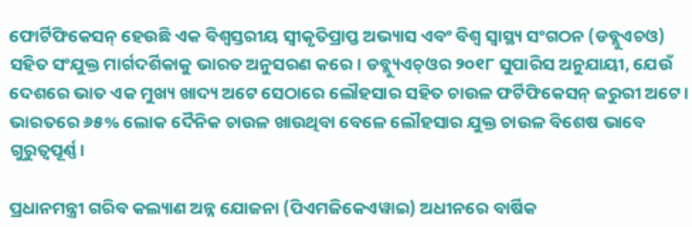ଫୋର୍ଟିଫିକେସନ୍ ହେଉଛି ଏକ ବିଶ୍ୱସ୍ତରୀୟ ସ୍ୱୀକୃତିପ୍ରାପ୍ତ ଅଭ୍ୟାସ ଏବଂ ବିଶ୍ୱ ସ୍ୱାସ୍ଥ୍ୟ ସଂଗଠନ (ଡବ୍ଲୁଏଚଓ) ସହିତ ସଂଯୁକ୍ତ ମାର୍ଗଦର୍ଶିକାକୁ ଭାରତ ଅନୁସରଣ କରେ। ଡବ୍ଲ୍ୟୁଏଚ୍ଓର ୨୦୧୮ ସୁପାରିସ ଅନୁଯାୟୀ, ଯେଉଁ ଦେଶରେ ଭାତ ଏକ ମୁଖ୍ୟ ଖାଦ୍ୟ ଅଟେ ସେଠାରେ ଲୌହସାର ସହିତ ଚାଉଳ ଫର୍ଟିଫିକେସନ୍ ଜରୁରୀ ଅଟେ। ଭାରତରେ ୬୫% ଲୋକ ଦୈନିକ ଚାଉଳ ଖାଉଥିବା ବେଳେ ଲୌହସାର ଯୁକ୍ତ ଚାଉଳ ବିଶେଷ ଭାବେ ଗୁରୁତ୍ୱପୂର୍ଣ୍ଣ।

ପ୍ରଧାନମନ୍ତ୍ରୀ ଗରିବ କଲ୍ୟାଣ ଅନ୍ନ ଯୋଜନା (ପିଏମଜିକେଏୱାଇ) ଅଧୀନରେ ବାର୍ଷିକ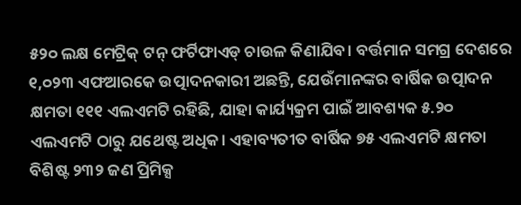୫୨୦ ଲକ୍ଷ ମେଟ୍ରିକ୍ ଟନ୍ ଫର୍ଟିଫାଏଡ୍ ଚାଉଳ କିଣାଯିବ। ବର୍ତ୍ତମାନ ସମଗ୍ର ଦେଶରେ ୧,୦୨୩ ଏଫଆରକେ ଉତ୍ପାଦନକାରୀ ଅଛନ୍ତି, ଯେଉଁମାନଙ୍କର ବାର୍ଷିକ ଉତ୍ପାଦନ କ୍ଷମତା ୧୧୧ ଏଲଏମଟି ରହିଛି, ଯାହା କାର୍ଯ୍ୟକ୍ରମ ପାଇଁ ଆବଶ୍ୟକ ୫.୨୦ ଏଲଏମଟି ଠାରୁ ଯଥେଷ୍ଟ ଅଧିକ। ଏହାବ୍ୟତୀତ ବାର୍ଷିକ ୭୫ ଏଲଏମଟି କ୍ଷମତା ବିଶିଷ୍ଟ ୨୩୨ ଜଣ ପ୍ରିମିକ୍ସ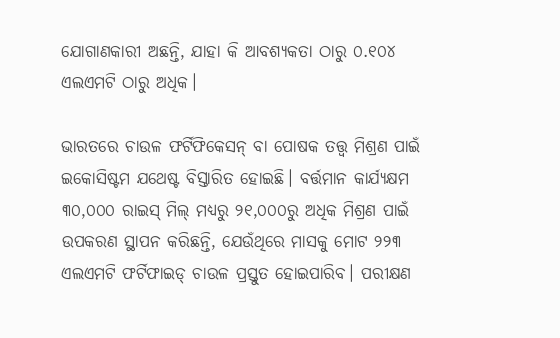ଯୋଗାଣକାରୀ ଅଛନ୍ତି, ଯାହା କି ଆବଶ୍ୟକତା ଠାରୁ ୦.୧୦୪ ଏଲଏମଟି ଠାରୁ ଅଧିକ।

ଭାରତରେ ଚାଉଳ ଫର୍ଟିଫିକେସନ୍ ବା ପୋଷକ ତତ୍ତ୍ୱ ମିଶ୍ରଣ ପାଇଁ ଇକୋସିଷ୍ଟମ ଯଥେଷ୍ଟ ବିସ୍ତାରିତ ହୋଇଛି। ବର୍ତ୍ତମାନ କାର୍ଯ୍ୟକ୍ଷମ ୩୦,୦୦୦ ରାଇସ୍ ମିଲ୍ ମଧ୍ୟରୁ ୨୧,୦୦୦ରୁ ଅଧିକ ମିଶ୍ରଣ ପାଇଁ ଉପକରଣ ସ୍ଥାପନ କରିଛନ୍ତି, ଯେଉଁଥିରେ ମାସକୁ ମୋଟ ୨୨୩ ଏଲଏମଟି ଫର୍ଟିଫାଇଡ୍ ଚାଉଳ ପ୍ରସ୍ତୁତ ହୋଇପାରିବ। ପରୀକ୍ଷଣ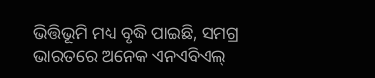ଭିତ୍ତିଭୂମି ମଧ୍ୟ ବୃଦ୍ଧି ପାଇଛି, ସମଗ୍ର ଭାରତରେ ଅନେକ ଏନଏବିଏଲ୍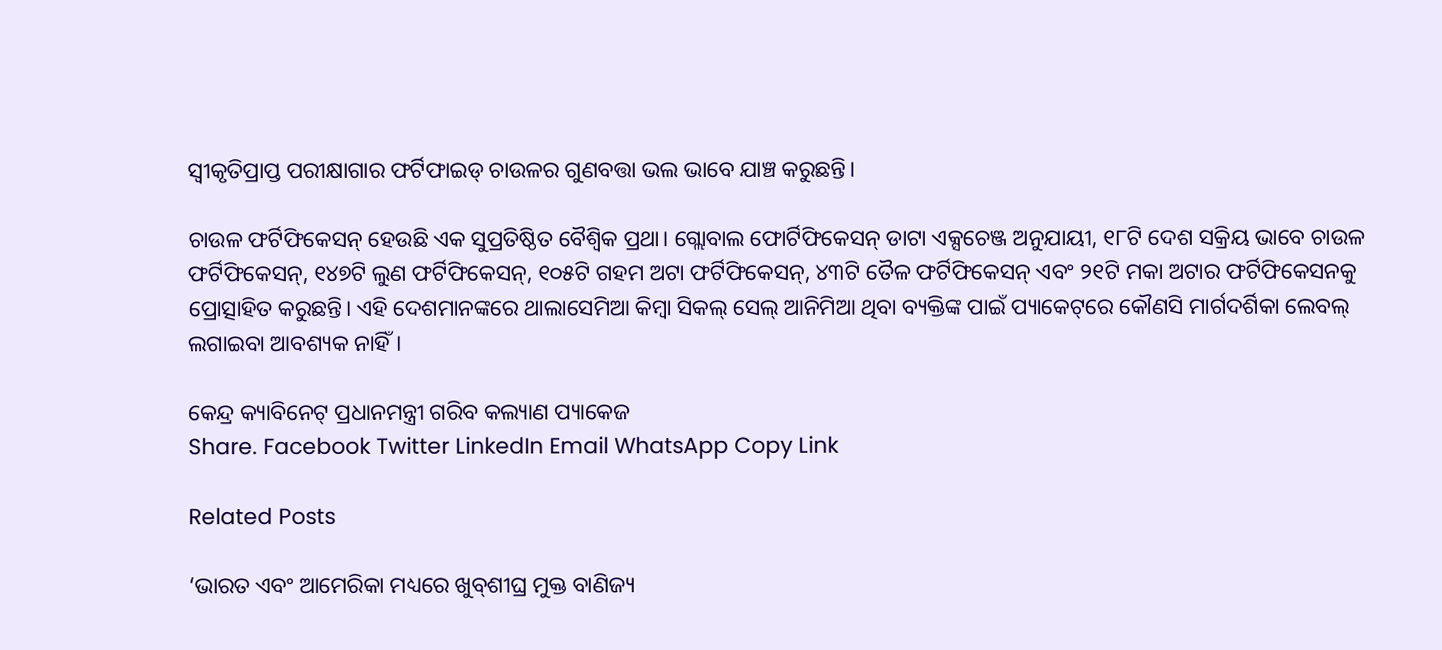ସ୍ୱୀକୃତିପ୍ରାପ୍ତ ପରୀକ୍ଷାଗାର ଫର୍ଟିଫାଇଡ୍ ଚାଉଳର ଗୁଣବତ୍ତା ଭଲ ଭାବେ ଯାଞ୍ଚ କରୁଛନ୍ତି।

ଚାଉଳ ଫର୍ଟିଫିକେସନ୍ ହେଉଛି ଏକ ସୁପ୍ରତିଷ୍ଠିତ ବୈଶ୍ୱିକ ପ୍ରଥା। ଗ୍ଲୋବାଲ ଫୋର୍ଟିଫିକେସନ୍ ଡାଟା ଏକ୍ସଚେଞ୍ଜ ଅନୁଯାୟୀ, ୧୮ଟି ଦେଶ ସକ୍ରିୟ ଭାବେ ଚାଉଳ ଫର୍ଟିଫିକେସନ୍, ୧୪୭ଟି ଲୁଣ ଫର୍ଟିଫିକେସନ୍, ୧୦୫ଟି ଗହମ ଅଟା ଫର୍ଟିଫିକେସନ୍, ୪୩ଟି ତୈଳ ଫର୍ଟିଫିକେସନ୍ ଏବଂ ୨୧ଟି ମକା ଅଟାର ଫର୍ଟିଫିକେସନକୁ ପ୍ରୋତ୍ସାହିତ କରୁଛନ୍ତି। ଏହି ଦେଶମାନଙ୍କରେ ଥାଲାସେମିଆ କିମ୍ବା ସିକଲ୍ ସେଲ୍ ଆନିମିଆ ଥିବା ବ୍ୟକ୍ତିଙ୍କ ପାଇଁ ପ୍ୟାକେଟ୍‌ରେ କୌଣସି ମାର୍ଗଦର୍ଶିକା ଲେବଲ୍ ଲଗାଇବା ଆବଶ୍ୟକ ନାହିଁ।

କେନ୍ଦ୍ର କ୍ୟାବିନେଟ୍ ପ୍ରଧାନମନ୍ତ୍ରୀ ଗରିବ କଲ୍ୟାଣ ପ୍ୟାକେଜ
Share. Facebook Twitter LinkedIn Email WhatsApp Copy Link

Related Posts

‘ଭାରତ ଏବଂ ଆମେରିକା ମଧ୍ୟରେ ଖୁବ୍‌ଶୀଘ୍ର ମୁକ୍ତ ବାଣିଜ୍ୟ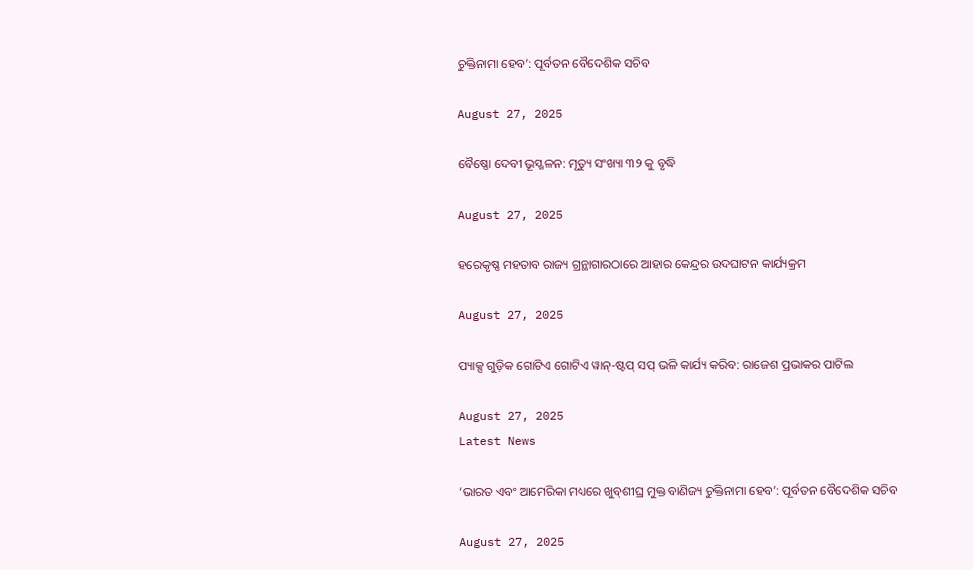ଚୁକ୍ତିନାମା ହେବ’: ପୂର୍ବତନ ବୈଦେଶିକ ସଚିବ

August 27, 2025

ବୈଷ୍ଣୋ ଦେବୀ ଭୂସ୍ଖଳନ: ମୃତ୍ୟୁ ସଂଖ୍ୟା ୩୨ କୁ ବୃଦ୍ଧି

August 27, 2025

ହରେକୃଷ୍ଣ ମହତାବ ରାଜ୍ୟ ଗ୍ରନ୍ଥାଗାରଠାରେ ଆହାର କେନ୍ଦ୍ରର ଉଦଘାଟନ କାର୍ଯ୍ୟକ୍ରମ

August 27, 2025

ପ୍ୟାକ୍ସ ଗୁଡ଼ିକ ଗୋଟିଏ ଗୋଟିଏ ୱାନ୍-ଷ୍ଟପ୍ ସପ୍ ଭଳି କାର୍ଯ୍ୟ କରିବ: ରାଜେଶ ପ୍ରଭାକର ପାଟିଲ

August 27, 2025
Latest News

‘ଭାରତ ଏବଂ ଆମେରିକା ମଧ୍ୟରେ ଖୁବ୍‌ଶୀଘ୍ର ମୁକ୍ତ ବାଣିଜ୍ୟ ଚୁକ୍ତିନାମା ହେବ’: ପୂର୍ବତନ ବୈଦେଶିକ ସଚିବ

August 27, 2025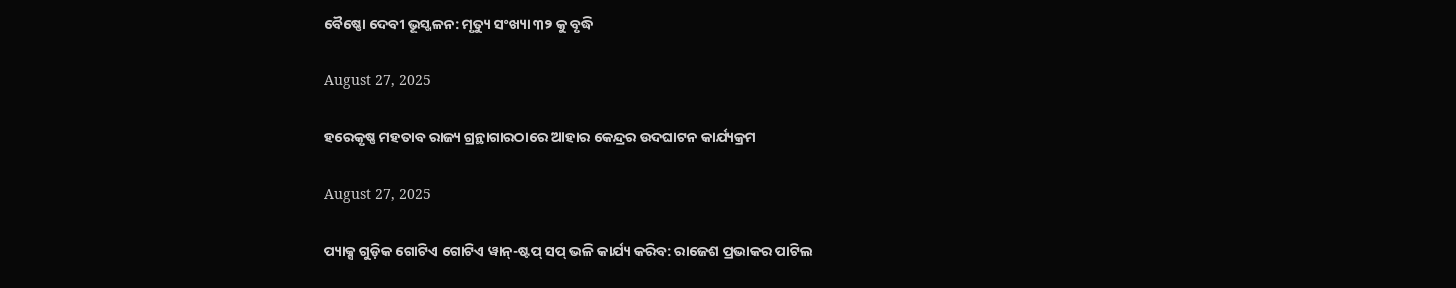ବୈଷ୍ଣୋ ଦେବୀ ଭୂସ୍ଖଳନ: ମୃତ୍ୟୁ ସଂଖ୍ୟା ୩୨ କୁ ବୃଦ୍ଧି

August 27, 2025

ହରେକୃଷ୍ଣ ମହତାବ ରାଜ୍ୟ ଗ୍ରନ୍ଥାଗାରଠାରେ ଆହାର କେନ୍ଦ୍ରର ଉଦଘାଟନ କାର୍ଯ୍ୟକ୍ରମ

August 27, 2025

ପ୍ୟାକ୍ସ ଗୁଡ଼ିକ ଗୋଟିଏ ଗୋଟିଏ ୱାନ୍-ଷ୍ଟପ୍ ସପ୍ ଭଳି କାର୍ଯ୍ୟ କରିବ: ରାଜେଶ ପ୍ରଭାକର ପାଟିଲ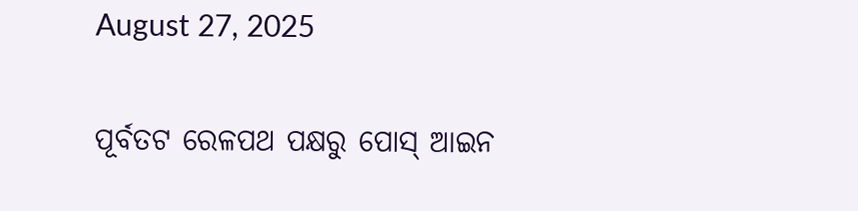August 27, 2025

ପୂର୍ବତଟ ରେଳପଥ ପକ୍ଷରୁ ପୋସ୍ ଆଇନ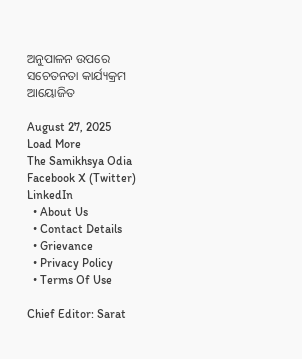ଅନୁପାଳନ ଉପରେ ସଚେତନତା କାର୍ଯ୍ୟକ୍ରମ ଆୟୋଜିତ

August 27, 2025
Load More
The Samikhsya Odia
Facebook X (Twitter) LinkedIn
  • About Us
  • Contact Details
  • Grievance
  • Privacy Policy
  • Terms Of Use

Chief Editor: Sarat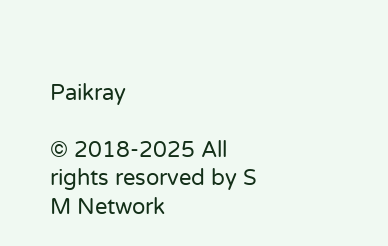Paikray

© 2018-2025 All rights resorved by S M Network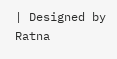| Designed by Ratna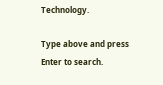Technology.

Type above and press Enter to search.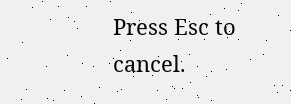Press Esc to cancel.